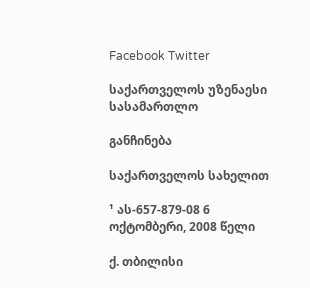Facebook Twitter

საქართველოს უზენაესი სასამართლო

განჩინება

საქართველოს სახელით

¹ ას-657-879-08 6 ოქტომბერი, 2008 წელი

ქ. თბილისი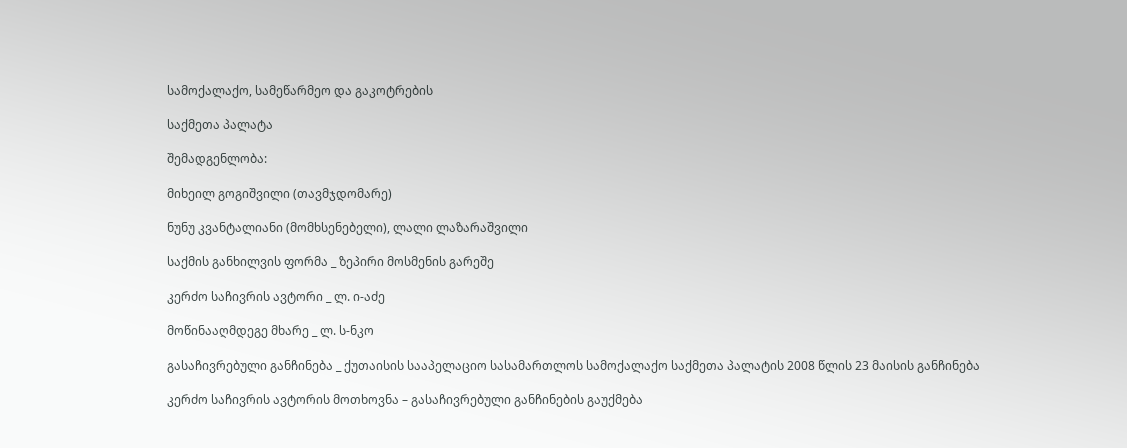სამოქალაქო, სამეწარმეო და გაკოტრების

საქმეთა პალატა

შემადგენლობა:

მიხეილ გოგიშვილი (თავმჯდომარე)

ნუნუ კვანტალიანი (მომხსენებელი), ლალი ლაზარაშვილი

საქმის განხილვის ფორმა _ ზეპირი მოსმენის გარეშე

კერძო საჩივრის ავტორი _ ლ. ი-აძე

მოწინააღმდეგე მხარე _ ლ. ს-ნკო

გასაჩივრებული განჩინება _ ქუთაისის სააპელაციო სასამართლოს სამოქალაქო საქმეთა პალატის 2008 წლის 23 მაისის განჩინება

კერძო საჩივრის ავტორის მოთხოვნა – გასაჩივრებული განჩინების გაუქმება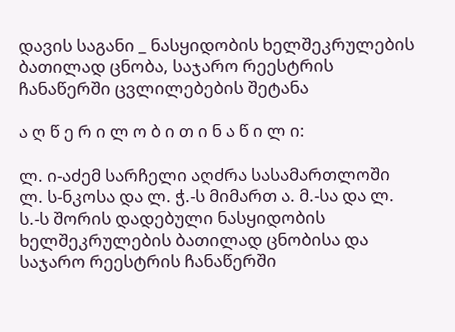დავის საგანი _ ნასყიდობის ხელშეკრულების ბათილად ცნობა, საჯარო რეესტრის ჩანაწერში ცვლილებების შეტანა

ა ღ წ ე რ ი ლ ო ბ ი თ ი ნ ა წ ი ლ ი:

ლ. ი-აძემ სარჩელი აღძრა სასამართლოში ლ. ს-ნკოსა და ლ. ჭ.-ს მიმართ ა. მ.-სა და ლ. ს.-ს შორის დადებული ნასყიდობის ხელშეკრულების ბათილად ცნობისა და საჯარო რეესტრის ჩანაწერში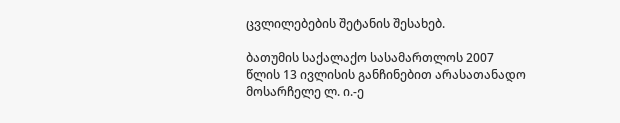ცვლილებების შეტანის შესახებ.

ბათუმის საქალაქო სასამართლოს 2007 წლის 13 ივლისის განჩინებით არასათანადო მოსარჩელე ლ. ი.-ე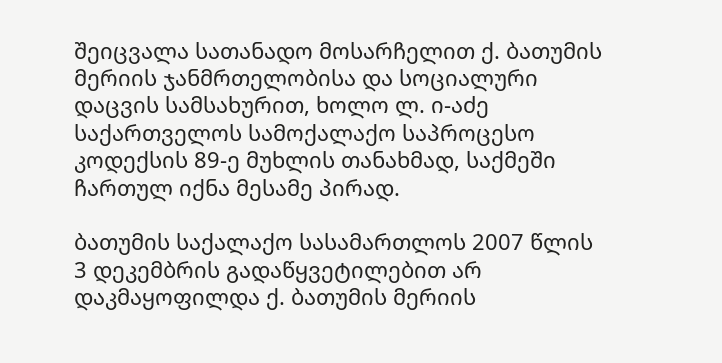შეიცვალა სათანადო მოსარჩელით ქ. ბათუმის მერიის ჯანმრთელობისა და სოციალური დაცვის სამსახურით, ხოლო ლ. ი-აძე საქართველოს სამოქალაქო საპროცესო კოდექსის 89-ე მუხლის თანახმად, საქმეში ჩართულ იქნა მესამე პირად.

ბათუმის საქალაქო სასამართლოს 2007 წლის 3 დეკემბრის გადაწყვეტილებით არ დაკმაყოფილდა ქ. ბათუმის მერიის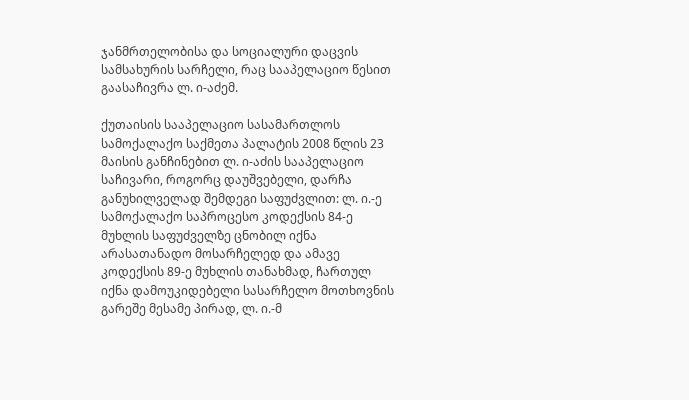ჯანმრთელობისა და სოციალური დაცვის სამსახურის სარჩელი, რაც სააპელაციო წესით გაასაჩივრა ლ. ი-აძემ.

ქუთაისის სააპელაციო სასამართლოს სამოქალაქო საქმეთა პალატის 2008 წლის 23 მაისის განჩინებით ლ. ი-აძის სააპელაციო საჩივარი, როგორც დაუშვებელი, დარჩა განუხილველად შემდეგი საფუძვლით: ლ. ი.-ე სამოქალაქო საპროცესო კოდექსის 84-ე მუხლის საფუძველზე ცნობილ იქნა არასათანადო მოსარჩელედ და ამავე კოდექსის 89-ე მუხლის თანახმად, ჩართულ იქნა დამოუკიდებელი სასარჩელო მოთხოვნის გარეშე მესამე პირად, ლ. ი.-მ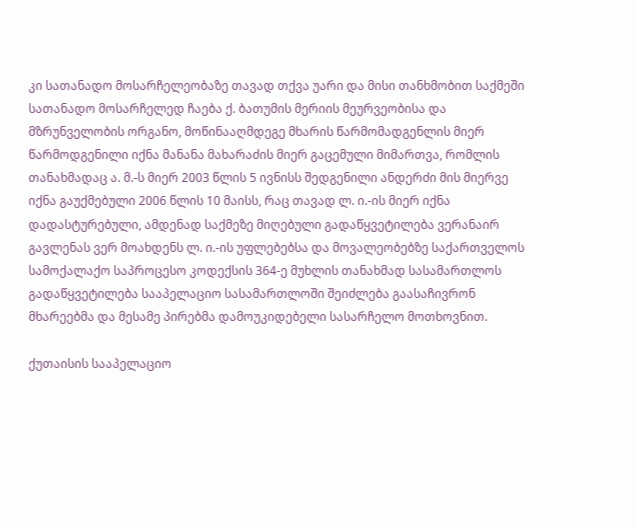კი სათანადო მოსარჩელეობაზე თავად თქვა უარი და მისი თანხმობით საქმეში სათანადო მოსარჩელედ ჩაება ქ. ბათუმის მერიის მეურვეობისა და მზრუნველობის ორგანო, მოწინააღმდეგე მხარის წარმომადგენლის მიერ წარმოდგენილი იქნა მანანა მახარაძის მიერ გაცემული მიმართვა, რომლის თანახმადაც ა. მ.-ს მიერ 2003 წლის 5 ივნისს შედგენილი ანდერძი მის მიერვე იქნა გაუქმებული 2006 წლის 10 მაისს, რაც თავად ლ. ი.-ის მიერ იქნა დადასტურებული, ამდენად საქმეზე მიღებული გადაწყვეტილება ვერანაირ გავლენას ვერ მოახდენს ლ. ი.-ის უფლებებსა და მოვალეობებზე საქართველოს სამოქალაქო საპროცესო კოდექსის 364-ე მუხლის თანახმად სასამართლოს გადაწყვეტილება სააპელაციო სასამართლოში შეიძლება გაასაჩივრონ მხარეებმა და მესამე პირებმა დამოუკიდებელი სასარჩელო მოთხოვნით.

ქუთაისის სააპელაციო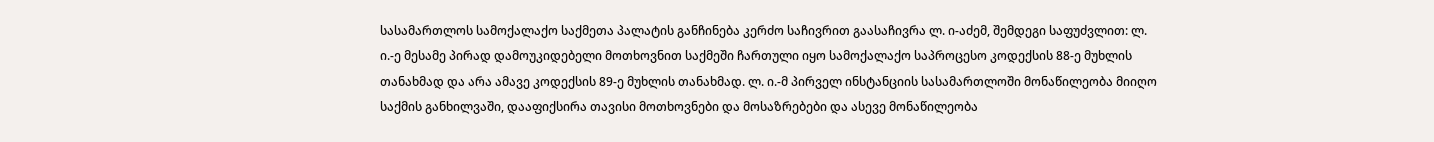სასამართლოს სამოქალაქო საქმეთა პალატის განჩინება კერძო საჩივრით გაასაჩივრა ლ. ი-აძემ, შემდეგი საფუძვლით: ლ. ი.-ე მესამე პირად დამოუკიდებელი მოთხოვნით საქმეში ჩართული იყო სამოქალაქო საპროცესო კოდექსის 88-ე მუხლის თანახმად და არა ამავე კოდექსის 89-ე მუხლის თანახმად. ლ. ი.-მ პირველ ინსტანციის სასამართლოში მონაწილეობა მიიღო საქმის განხილვაში, დააფიქსირა თავისი მოთხოვნები და მოსაზრებები და ასევე მონაწილეობა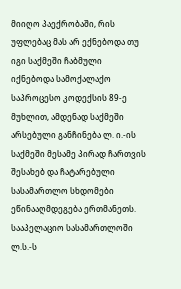მიიღო პაექრობაში, რის უფლებაც მას არ ექნებოდა თუ იგი საქმეში ჩაბმული იქნებოდა სამოქალაქო საპროცესო კოდექსის 89-ე მუხლით, ამდენად საქმეში არსებული განჩინება ლ. ი.-ის საქმეში მესამე პირად ჩართვის შესახებ და ჩატარებული სასამართლო სხდომები ეწინააღმდეგება ერთმანეთს. სააპელაციო სასამართლოში ლ.ს.-ს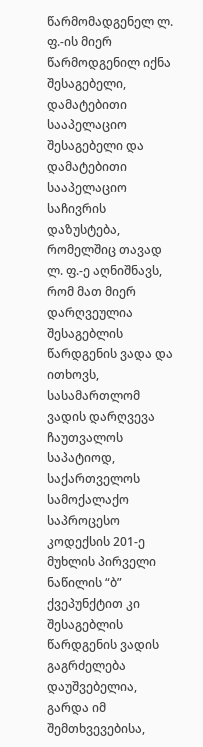წარმომადგენელ ლ. ფ.-ის მიერ წარმოდგენილ იქნა შესაგებელი, დამატებითი სააპელაციო შესაგებელი და დამატებითი სააპელაციო საჩივრის დაზუსტება, რომელშიც თავად ლ. ფ.-ე აღნიშნავს, რომ მათ მიერ დარღვეულია შესაგებლის წარდგენის ვადა და ითხოვს, სასამართლომ ვადის დარღვევა ჩაუთვალოს საპატიოდ, საქართველოს სამოქალაქო საპროცესო კოდექსის 201-ე მუხლის პირველი ნაწილის “ბ” ქვეპუნქტით კი შესაგებლის წარდგენის ვადის გაგრძელება დაუშვებელია, გარდა იმ შემთხვევებისა,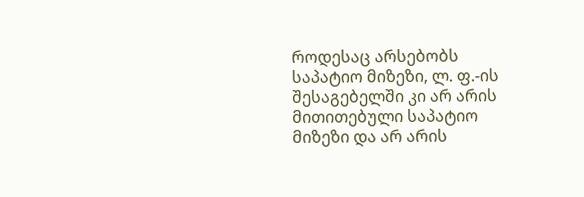როდესაც არსებობს საპატიო მიზეზი, ლ. ფ.-ის შესაგებელში კი არ არის მითითებული საპატიო მიზეზი და არ არის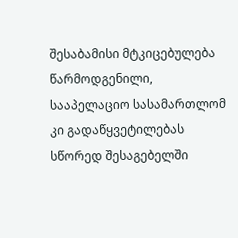შესაბამისი მტკიცებულება წარმოდგენილი, სააპელაციო სასამართლომ კი გადაწყვეტილებას სწორედ შესაგებელში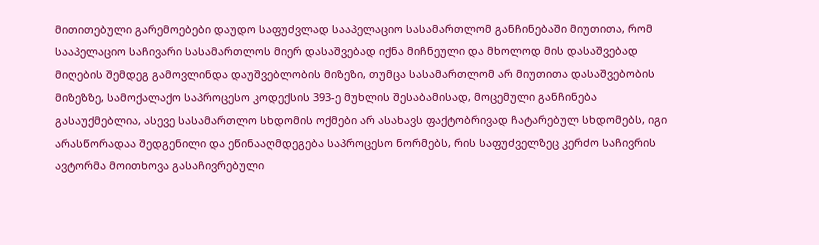მითითებული გარემოებები დაუდო საფუძვლად სააპელაციო სასამართლომ განჩინებაში მიუთითა, რომ სააპელაციო საჩივარი სასამართლოს მიერ დასაშვებად იქნა მიჩნეული და მხოლოდ მის დასაშვებად მიღების შემდეგ გამოვლინდა დაუშვებლობის მიზეზი, თუმცა სასამართლომ არ მიუთითა დასაშვებობის მიზეზზე, სამოქალაქო საპროცესო კოდექსის 393-ე მუხლის შესაბამისად, მოცემული განჩინება გასაუქმებლია, ასევე სასამართლო სხდომის ოქმები არ ასახავს ფაქტობრივად ჩატარებულ სხდომებს, იგი არასწორადაა შედგენილი და ეწინააღმდეგება საპროცესო ნორმებს, რის საფუძველზეც კერძო საჩივრის ავტორმა მოითხოვა გასაჩივრებული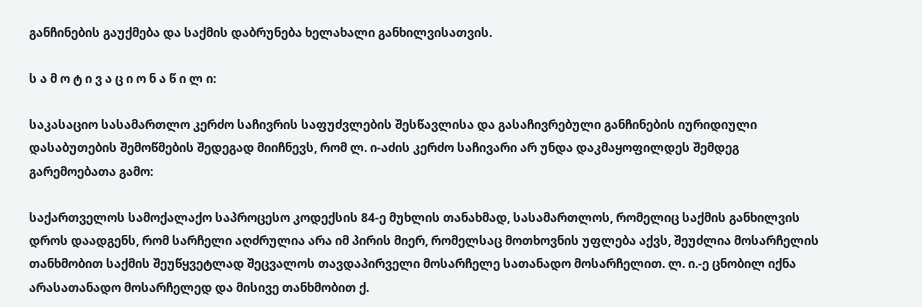განჩინების გაუქმება და საქმის დაბრუნება ხელახალი განხილვისათვის.

ს ა მ ო ტ ი ვ ა ც ი ო ნ ა წ ი ლ ი:

საკასაციო სასამართლო კერძო საჩივრის საფუძვლების შესწავლისა და გასაჩივრებული განჩინების იურიდიული დასაბუთების შემოწმების შედეგად მიიჩნევს, რომ ლ. ი-აძის კერძო საჩივარი არ უნდა დაკმაყოფილდეს შემდეგ გარემოებათა გამო:

საქართველოს სამოქალაქო საპროცესო კოდექსის 84-ე მუხლის თანახმად, სასამართლოს, რომელიც საქმის განხილვის დროს დაადგენს, რომ სარჩელი აღძრულია არა იმ პირის მიერ, რომელსაც მოთხოვნის უფლება აქვს, შეუძლია მოსარჩელის თანხმობით საქმის შეუწყვეტლად შეცვალოს თავდაპირველი მოსარჩელე სათანადო მოსარჩელით. ლ. ი.-ე ცნობილ იქნა არასათანადო მოსარჩელედ და მისივე თანხმობით ქ.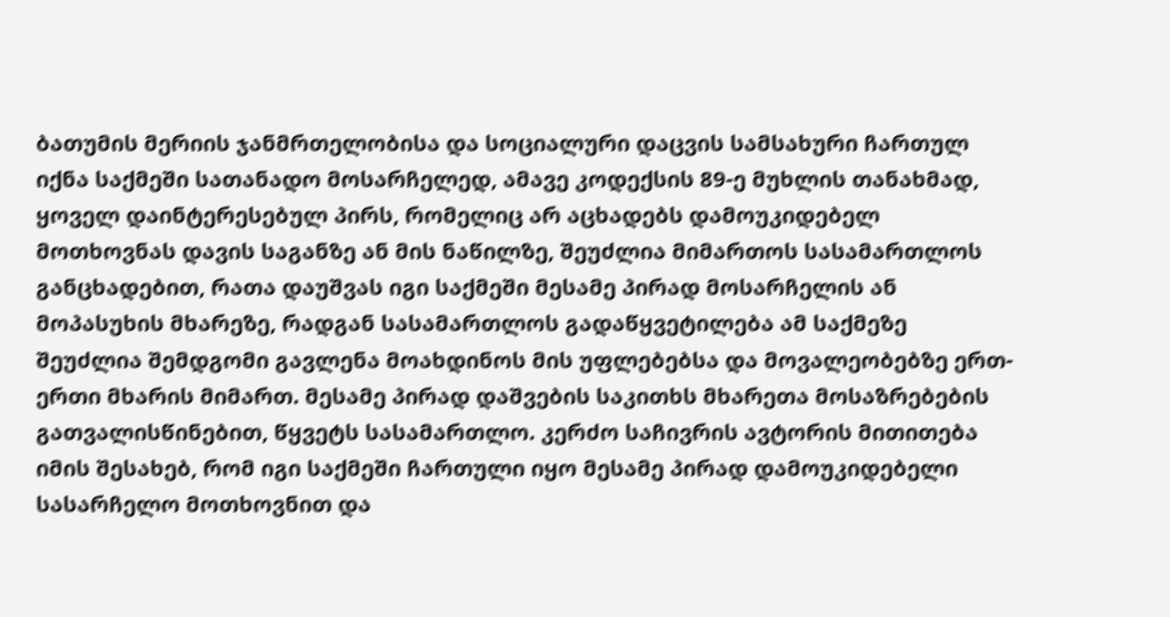ბათუმის მერიის ჯანმრთელობისა და სოციალური დაცვის სამსახური ჩართულ იქნა საქმეში სათანადო მოსარჩელედ, ამავე კოდექსის 89-ე მუხლის თანახმად, ყოველ დაინტერესებულ პირს, რომელიც არ აცხადებს დამოუკიდებელ მოთხოვნას დავის საგანზე ან მის ნაწილზე, შეუძლია მიმართოს სასამართლოს განცხადებით, რათა დაუშვას იგი საქმეში მესამე პირად მოსარჩელის ან მოპასუხის მხარეზე, რადგან სასამართლოს გადაწყვეტილება ამ საქმეზე შეუძლია შემდგომი გავლენა მოახდინოს მის უფლებებსა და მოვალეობებზე ერთ-ერთი მხარის მიმართ. მესამე პირად დაშვების საკითხს მხარეთა მოსაზრებების გათვალისწინებით, წყვეტს სასამართლო. კერძო საჩივრის ავტორის მითითება იმის შესახებ, რომ იგი საქმეში ჩართული იყო მესამე პირად დამოუკიდებელი სასარჩელო მოთხოვნით და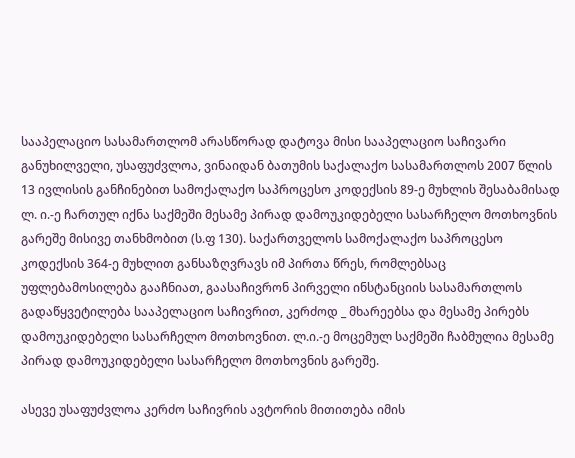სააპელაციო სასამართლომ არასწორად დატოვა მისი სააპელაციო საჩივარი განუხილველი, უსაფუძვლოა, ვინაიდან ბათუმის საქალაქო სასამართლოს 2007 წლის 13 ივლისის განჩინებით სამოქალაქო საპროცესო კოდექსის 89-ე მუხლის შესაბამისად ლ. ი.-ე ჩართულ იქნა საქმეში მესამე პირად დამოუკიდებელი სასარჩელო მოთხოვნის გარეშე მისივე თანხმობით (ს.ფ 130). საქართველოს სამოქალაქო საპროცესო კოდექსის 364-ე მუხლით განსაზღვრავს იმ პირთა წრეს, რომლებსაც უფლებამოსილება გააჩნიათ, გაასაჩივრონ პირველი ინსტანციის სასამართლოს გადაწყვეტილება სააპელაციო საჩივრით, კერძოდ _ მხარეებსა და მესამე პირებს დამოუკიდებელი სასარჩელო მოთხოვნით. ლ.ი.-ე მოცემულ საქმეში ჩაბმულია მესამე პირად დამოუკიდებელი სასარჩელო მოთხოვნის გარეშე.

ასევე უსაფუძვლოა კერძო საჩივრის ავტორის მითითება იმის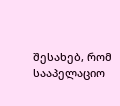შესახებ, რომ სააპელაციო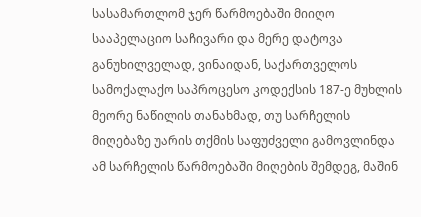სასამართლომ ჯერ წარმოებაში მიიღო სააპელაციო საჩივარი და მერე დატოვა განუხილველად, ვინაიდან, საქართველოს სამოქალაქო საპროცესო კოდექსის 187-ე მუხლის მეორე ნაწილის თანახმად, თუ სარჩელის მიღებაზე უარის თქმის საფუძველი გამოვლინდა ამ სარჩელის წარმოებაში მიღების შემდეგ, მაშინ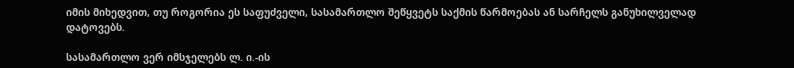იმის მიხედვით, თუ როგორია ეს საფუძველი, სასამართლო შეწყვეტს საქმის წარმოებას ან სარჩელს განუხილველად დატოვებს.

სასამართლო ვერ იმსჯელებს ლ. ი.-ის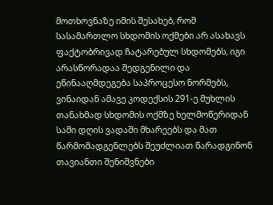მოთხოვნაზე იმის შესახებ, რომ სასამართლო სხდომის ოქმები არ ასახავს ფაქტობრივად ჩატარებულ სხდომებს, იგი არასწორადაა შედგენილი და ეწინააღმდეგება საპროცესო ნორმებს, ვინაიდან ამავე კოდექსის 291-ე მუხლის თანახმად სხდომის ოქმზე ხელმოწერიდან სამი დღის ვადაში მხარეებს და მათ წარმომადგენლებს შეუძლიათ წარადგინონ თავიანთი შენიშვნები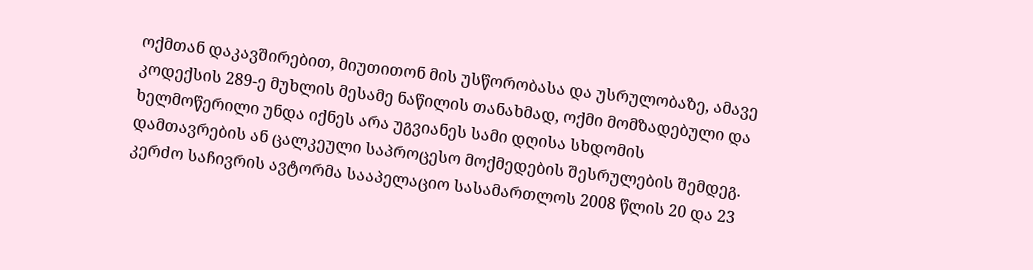ოქმთან დაკავშირებით, მიუთითონ მის უსწორობასა და უსრულობაზე, ამავე კოდექსის 289-ე მუხლის მესამე ნაწილის თანახმად, ოქმი მომზადებული და ხელმოწერილი უნდა იქნეს არა უგვიანეს სამი დღისა სხდომის დამთავრების ან ცალკეული საპროცესო მოქმედების შესრულების შემდეგ. კერძო საჩივრის ავტორმა სააპელაციო სასამართლოს 2008 წლის 20 და 23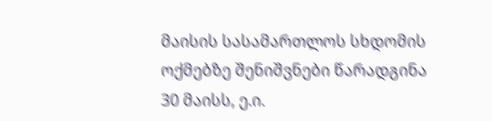მაისის სასამართლოს სხდომის ოქმებზე შენიშვნები წარადგინა 30 მაისს, ე.ი.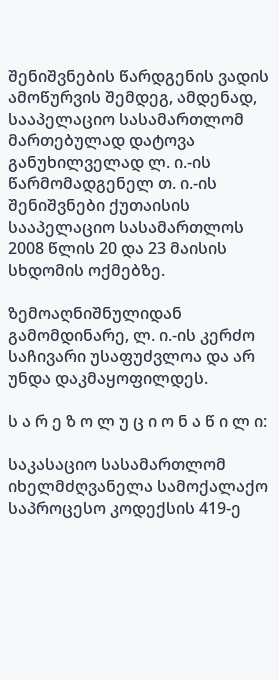შენიშვნების წარდგენის ვადის ამოწურვის შემდეგ, ამდენად, სააპელაციო სასამართლომ მართებულად დატოვა განუხილველად ლ. ი.-ის წარმომადგენელ თ. ი.-ის შენიშვნები ქუთაისის სააპელაციო სასამართლოს 2008 წლის 20 და 23 მაისის სხდომის ოქმებზე.

ზემოაღნიშნულიდან გამომდინარე, ლ. ი.-ის კერძო საჩივარი უსაფუძვლოა და არ უნდა დაკმაყოფილდეს.

ს ა რ ე ზ ო ლ უ ც ი ო ნ ა წ ი ლ ი:

საკასაციო სასამართლომ იხელმძღვანელა სამოქალაქო საპროცესო კოდექსის 419-ე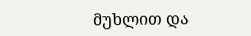მუხლით და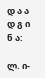დ ა ა დ გ ი ნ ა:

ლ. ი-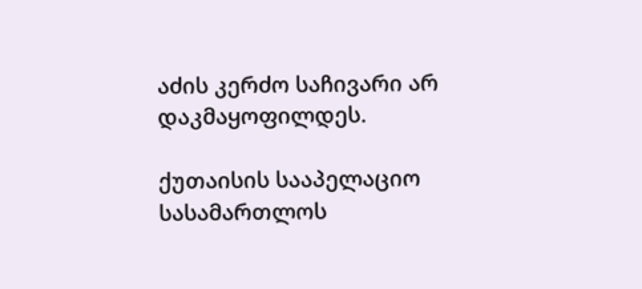აძის კერძო საჩივარი არ დაკმაყოფილდეს.

ქუთაისის სააპელაციო სასამართლოს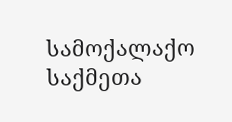სამოქალაქო საქმეთა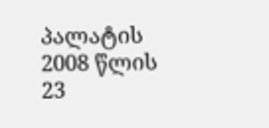პალატის 2008 წლის 23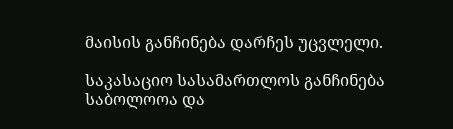მაისის განჩინება დარჩეს უცვლელი.

საკასაციო სასამართლოს განჩინება საბოლოოა და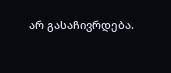არ გასაჩივრდება.